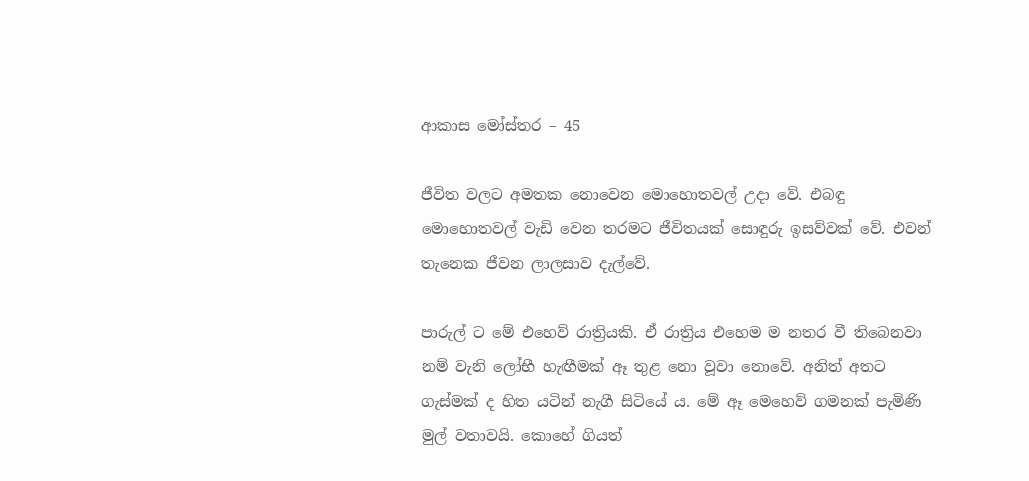ආකාස මෝස්තර – 45

ජීවිත වලට අමතක නොවෙන මොහොතවල් උදා වේ. එබඳු මොහොතවල් වැඩි වෙන තරමට ජීවිතයක් සොඳුරු ඉසව්වක් වේ. එවන් තැනෙක ජීවන ලාලසාව දැල්වේ.

පාරුල් ට මේ එහෙව් රාත්‍රියකි. ඒ රාත්‍රිය එහෙම ම නතර වී තිබෙනවා නම් වැනි ලෝභී හැඟීමක් ඈ තුළ නො වූවා නොවේ. අනිත් අතට ගැස්මක් ද හිත යටින් නැගී සිටියේ ය. මේ ඈ මෙහෙව් ගමනක් පැමිණි මුල් වතාවයි. කොහේ ගියත්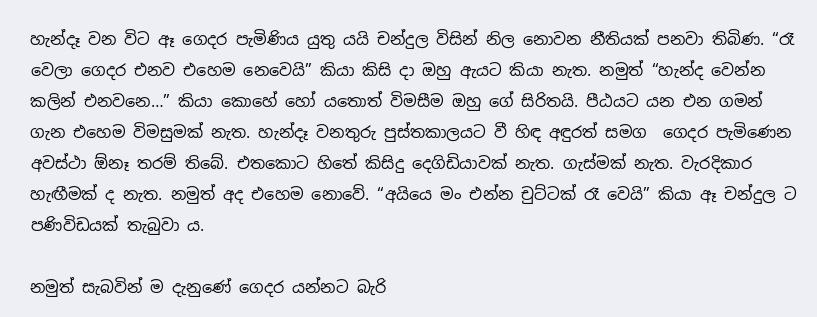හැන්දෑ වන විට ඈ ගෙදර පැමිණිය යුතු යයි චන්දුල විසින් නිල නොවන නීතියක් පනවා තිබිණ. “රෑ වෙලා ගෙදර එනව එහෙම නෙවෙයි” කියා කිසි දා ඔහු ඇයට කියා නැත. නමුත් “හැන්ද වෙන්න කලින් එනවනෙ…” කියා කොහේ හෝ යතොත් විමසීම ඔහු ගේ සිරිතයි. පීඨයට යන එන ගමන් ගැන එහෙම විමසුමක් නැත. හැන්දෑ වනතුරු පුස්තකාලයට වී හිඳ අඳුරත් සමග  ගෙදර පැමිණෙන අවස්ථා ඕනෑ තරම් තිබේ. එතකොට හිතේ කිසිදු දෙගිඩියාවක් නැත. ගැස්මක් නැත. වැරදිකාර හැඟීමක් ද නැත. නමුත් අද එහෙම නොවේ. “අයියෙ මං එන්න චුට්ටක් රෑ වෙයි” කියා ඈ චන්දුල ට පණිවිඩයක් තැබුවා ය.

නමුත් සැබවින් ම දැනුණේ ගෙදර යන්නට බැරි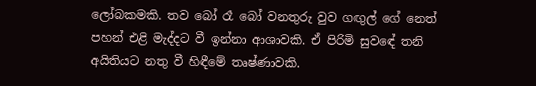ලෝබකමකි. තව බෝ රෑ බෝ වනතුරු වුව ගඟුල් ගේ නෙත් පහන් එළි මැද්දට වී ඉන්නා ආශාවකි. ඒ පිරිමි සුවඳේ තනි අයිතියට නතු වී හිඳීමේ තෘෂ්ණාවකි.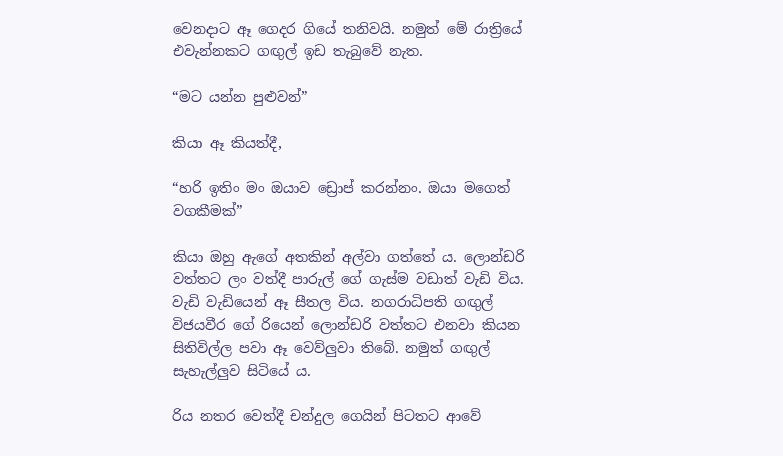වෙනදාට ඈ ගෙදර ගියේ තනිවයි. නමුත් මේ රාත්‍රියේ එවැන්නකට ගඟුල් ඉඩ තැබුවේ නැත.

“මට යන්න පුළුවන්”

කියා ඈ කියත්දී,

“හරි ඉතිං මං ඔයාව ඩ්‍රොප් කරන්නං. ඔයා මගෙත් වගකීමක්”

කියා ඔහු ඇගේ අතකින් අල්වා ගත්තේ ය. ලොන්ඩරි වත්තට ලං වත්දී පාරුල් ගේ ගැස්ම වඩාත් වැඩි විය. වැඩි වැඩියෙන් ඈ සීතල විය. නගරාධිපති ගඟුල් විජයවීර ගේ රියෙන් ලොන්ඩරි වත්තට එනවා කියන සිතිවිල්ල පවා ඈ වෙව්ලුවා තිබේ. නමුත් ගඟුල් සැහැල්ලුව සිටියේ ය.

රිය නතර වෙත්දී චන්දුල ගෙයින් පිටතට ආවේ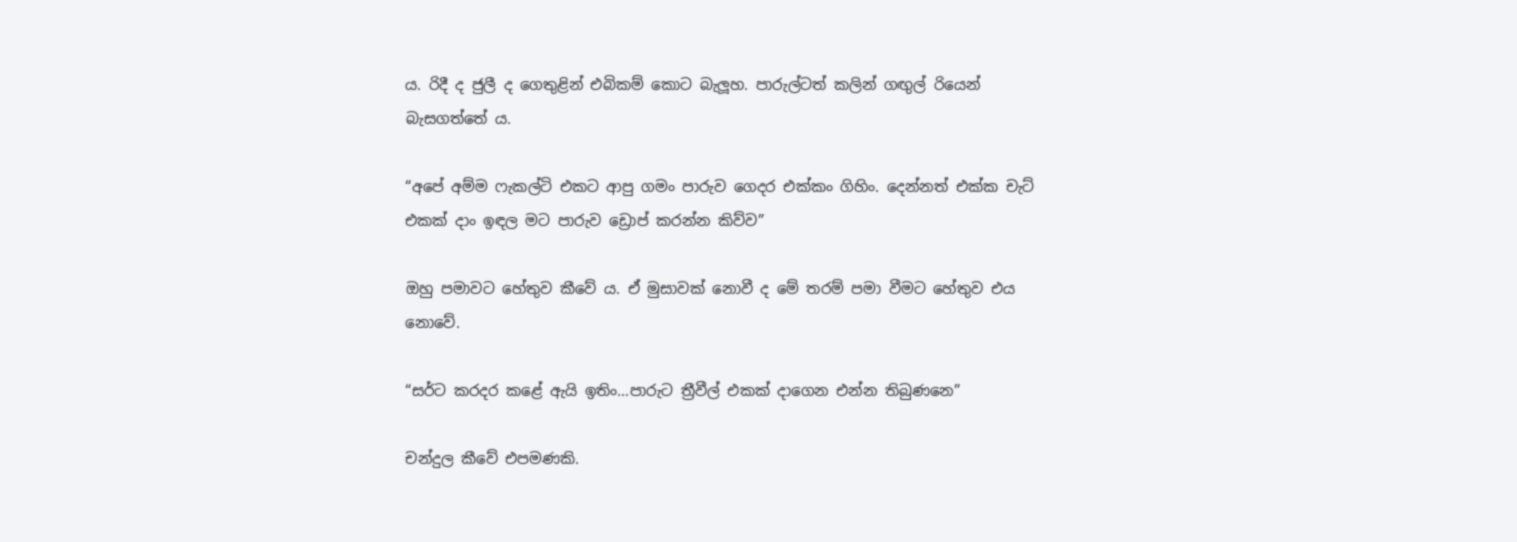ය. රිදී ද ජුලී ද ගෙතුළින් එබිකම් කොට බැලූහ. පාරුල්ටත් කලින් ගඟුල් රියෙන් බැසගත්තේ ය.

“අපේ අම්ම ෆැකල්ටි එකට ආපු ගමං පාරුව ගෙදර එක්කං ගිහිං. දෙන්නත් එක්ක චැට් එකක් දාං ඉඳල මට පාරුව ඩ්‍රොප් කරන්න කිව්ව”

ඔහු පමාවට හේතුව කීවේ ය. ඒ මුසාවක් නොවී ද මේ තරම් පමා වීමට හේතුව එය නොවේ.

“සර්ට කරදර කළේ ඇයි ඉතිං…පාරුට ත්‍රීවීල් එකක් දාගෙන එන්න තිබුණනෙ”

චන්දුල කීවේ එපමණකි.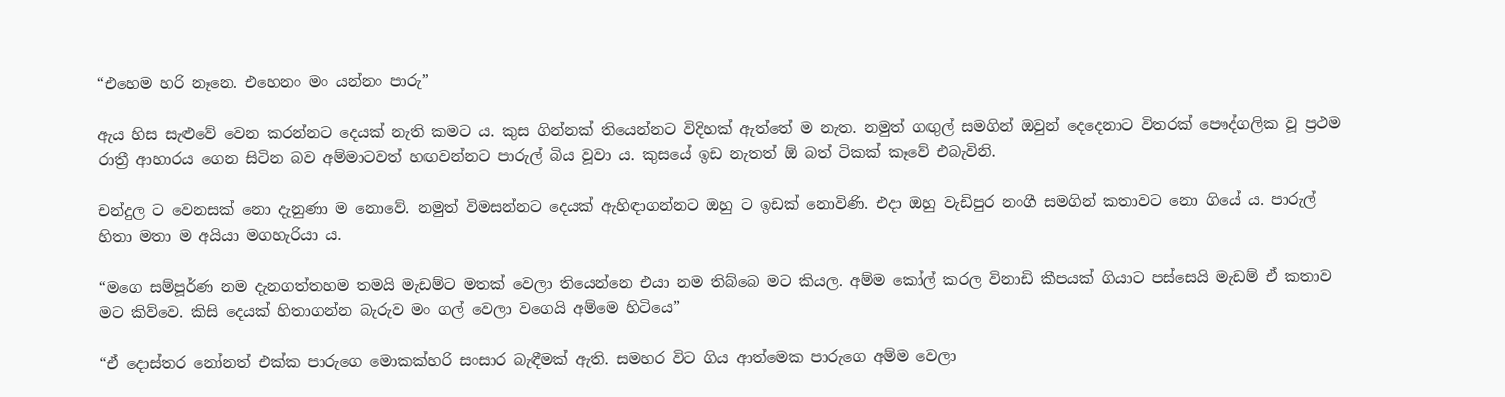“එහෙම හරි නෑනෙ. එහෙනං මං යන්නං පාරු”

ඇය හිස සැළුවේ වෙන කරන්නට දෙයක් නැති කමට ය. කුස ගින්නක් තියෙන්නට විදිහක් ඇත්තේ ම නැත. නමුත් ගඟුල් සමගින් ඔවුන් දෙදෙනාට විතරක් පෞද්ගලික වූ ප්‍රථම රාත්‍රී ආහාරය ගෙන සිටින බව අම්මාටවත් හඟවන්නට පාරුල් බිය වූවා ය. කුසයේ ඉඩ නැතත් ඕ බත් ටිකක් කෑවේ එබැවිනි.

චන්දුල ට වෙනසක් නො දැනුණා ම නොවේ. නමුත් විමසන්නට දෙයක් ඇහිඳාගන්නට ඔහු ට ඉඩක් නොවිණි. එදා ඔහු වැඩිපුර නංගී සමගින් කතාවට නො ගියේ ය. පාරුල් හිතා මතා ම අයියා මගහැරියා ය.

“මගෙ සම්පූර්ණ නම දැනගත්තහම තමයි මැඩම්ට මතක් වෙලා තියෙන්නෙ එයා නම තිබ්බෙ මට කියල. අම්ම කෝල් කරල විනාඩි කීපයක් ගියාට පස්සෙයි මැඩම් ඒ කතාව මට කිව්වෙ. කිසි දෙයක් හිතාගන්න බැරුව මං ගල් වෙලා වගෙයි අම්මෙ හිටියෙ”

“ඒ දොස්තර නෝනත් එක්ක පාරුගෙ මොකක්හරි සංසාර බැඳීමක් ඇති. සමහර විට ගිය ආත්මෙක පාරුගෙ අම්ම වෙලා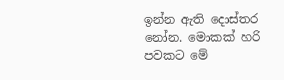ඉන්න ඇති දොස්තර නෝන. මොකක් හරි පවකට මේ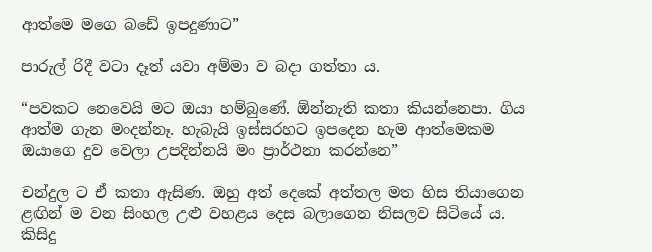ආත්මෙ මගෙ බඩේ ඉපදුණාට”

පාරුල් රිදී වටා දෑත් යවා අම්මා ව බදා ගත්තා ය.

“පවකට නෙවෙයි මට ඔයා හම්බුණේ. ඕන්නැති කතා කියන්නෙපා. ගිය ආත්ම ගැන මංදන්නෑ. හැබැයි ඉස්සරහට ඉපදෙන හැම ආත්මෙකම ඔයාගෙ දුව වෙලා උපදින්නයි මං ප්‍රාර්ථනා කරන්නෙ”

චන්දුල ට ඒ කතා ඇසිණ. ඔහු අත් දෙකේ අත්තල මත හිස තියාගෙන ළඟින් ම වන සිංහල උළු වහළය දෙස බලාගෙන නිසලව සිටියේ ය. කිසිදු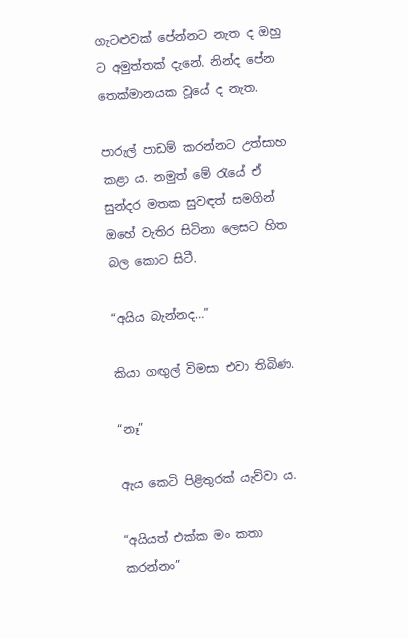ගැටළුවක් පේන්නට නැත ද ඔහු ට අමුත්තක් දැනේ. නින්ද පේන තෙක්මානයක වූයේ ද නැත.

පාරුල් පාඩම් කරන්නට උත්සාහ කළා ය. නමුත් මේ රැයේ ඒ සුන්දර මතක සුවඳත් සමගින් ඔහේ වැතිර සිටිනා ලෙසට හිත බල කොට සිටී.

“අයිය බැන්නද…”

කියා ගඟුල් විමසා එවා තිබිණ.

“නෑ”

ඇය කෙටි පිළිතුරක් යැව්වා ය.

“අයියත් එක්ක මං කතා කරන්නං”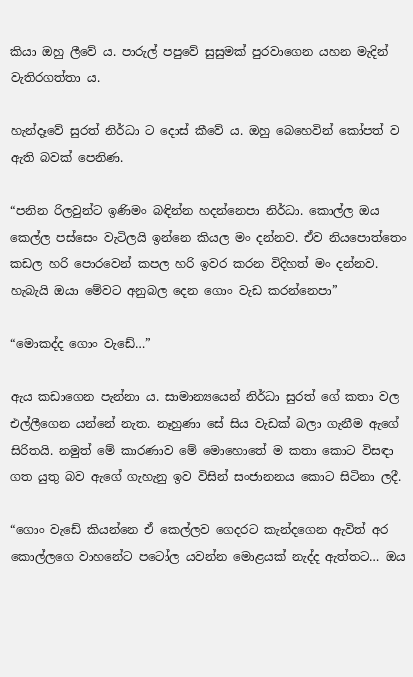කියා ඔහු ලීවේ ය. පාරුල් පපුවේ සුසුමක් පුරවාගෙන යහන මැදින් වැතිරගත්තා ය.

හැන්දෑවේ සුරත් නිර්ධා ට දොස් කීවේ ය. ඔහු බෙහෙවින් කෝපත් ව ඇති බවක් පෙනිණ.

“පනින රිලවුන්ට ඉණිමං බඳින්න හදන්නෙපා නිර්ධා. කොල්ල ඔය කෙල්ල පස්සෙං වැටිලයි ඉන්නෙ කියල මං දන්නව. ඒව නියපොත්තෙං කඩල හරි පොරවෙන් කපල හරි ඉවර කරන විදිහත් මං දන්නව. හැබැයි ඔයා මේවට අනුබල දෙන ගොං වැඩ කරන්නෙපා”

“මොකද්ද ගොං වැඩේ…”

ඇය කඩාගෙන පැන්නා ය. සාමාන්‍යයෙන් නිර්ධා සුරත් ගේ කතා වල එල්ලීගෙන යන්නේ නැත. නෑහුණා සේ සිය වැඩක් බලා ගැනීම ඇගේ සිරිතයි. නමුත් මේ කාරණාව මේ මොහොතේ ම කතා කොට විසඳා ගත යුතු බව ඇගේ ගැහැනු ඉව විසින් සංජානනය කොට සිටිනා ලදී.

“ගොං වැඩේ කියන්නෙ ඒ කෙල්ලව ගෙදරට කැන්දගෙන ඇවිත් අර කොල්ලගෙ වාහනේට පටෝල යවන්න මොළයක් නැද්ද ඇත්තට… ඔය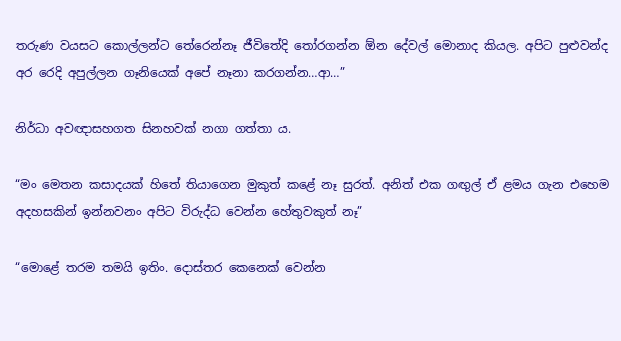තරුණ වයසට කොල්ලන්ට තේරෙන්නෑ ජීවිතේදි තෝරගන්න ඕන දේවල් මොනාද කියල. අපිට පුළුවන්ද අර රෙදි අපුල්ලන ගෑනියෙක් අපේ නෑනා කරගන්න…ආ…”

නිර්ධා අවඥාසහගත සිනහවක් නගා ගත්තා ය.

“මං මෙතන කසාදයක් හිතේ තියාගෙන මුකුත් කළේ නෑ සුරත්. අනිත් එක ගඟුල් ඒ ළමය ගැන එහෙම අදහසකින් ඉන්නවනං අපිට විරුද්ධ වෙන්න හේතුවකුත් නෑ”

“මොළේ තරම තමයි ඉතිං. දොස්තර කෙනෙක් වෙන්න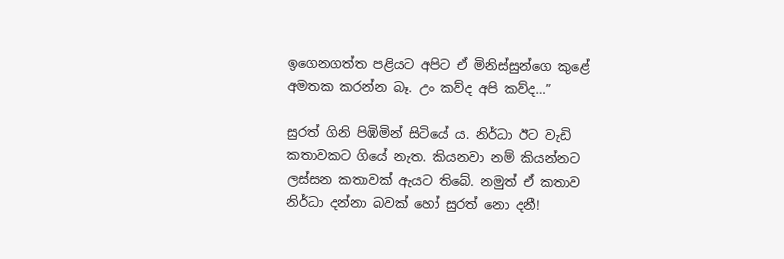ඉගෙනගත්ත පළියට අපිට ඒ මිනිස්සුන්ගෙ කුළේ අමතක කරන්න බෑ. උං කව්ද අපි කව්ද…”

සුරත් ගිනි පිඹිමින් සිටියේ ය. නිර්ධා ඊට වැඩි කතාවකට ගියේ නැත. කියනවා නම් කියන්නට ලස්සන කතාවක් ඇයට තිබේ. නමුත් ඒ කතාව නිර්ධා දන්නා බවක් හෝ සුරත් නො දනී!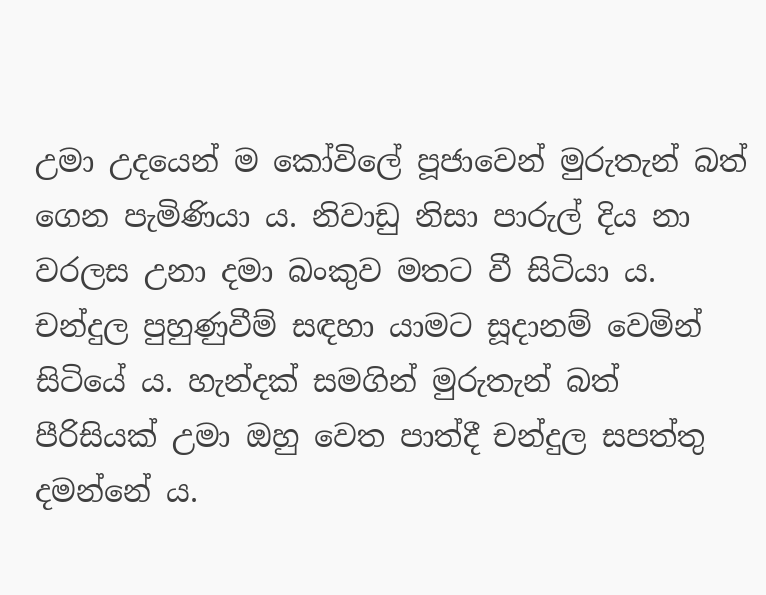උමා උදයෙන් ම කෝවිලේ පූජාවෙන් මුරුතැන් බත් ගෙන පැමිණියා ය. නිවාඩු නිසා පාරුල් දිය නා වරලස උනා දමා බංකුව මතට වී සිටියා ය. චන්දුල පුහුණුවීම් සඳහා යාමට සූදානම් වෙමින් සිටියේ ය. හැන්දක් සමගින් මුරුතැන් බත් පීරිසියක් උමා ඔහු වෙත පාත්දී චන්දුල සපත්තු දමන්නේ ය.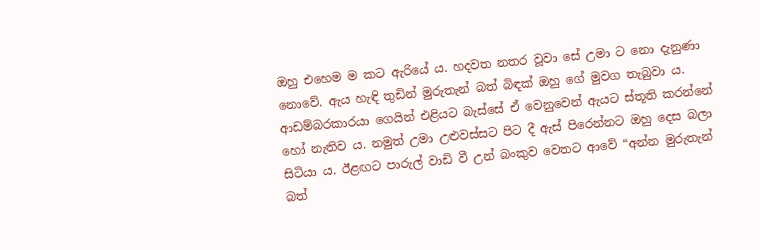ඔහු එහෙම ම කට ඇරියේ ය. හදවත නතර වූවා සේ උමා ට නො දැනුණා නොවේ. ඇය හැඳි තුඩින් මුරුතැන් බත් බිඳක් ඔහු ගේ මුවග තැබුවා ය. ආඩම්බරකාරයා ගෙයින් එළියට බැස්සේ ඒ වෙනුවෙන් ඇයට ස්තූති කරන්නේ හෝ නැතිව ය. නමුත් උමා උළුවස්සට පිට දී ඇස් පිරෙන්නට ඔහු දෙස බලා සිටියා ය. ඊළඟට පාරුල් වාඩි වී උන් බංකුව වෙතට ආවේ “අන්න මුරුතැන් බත්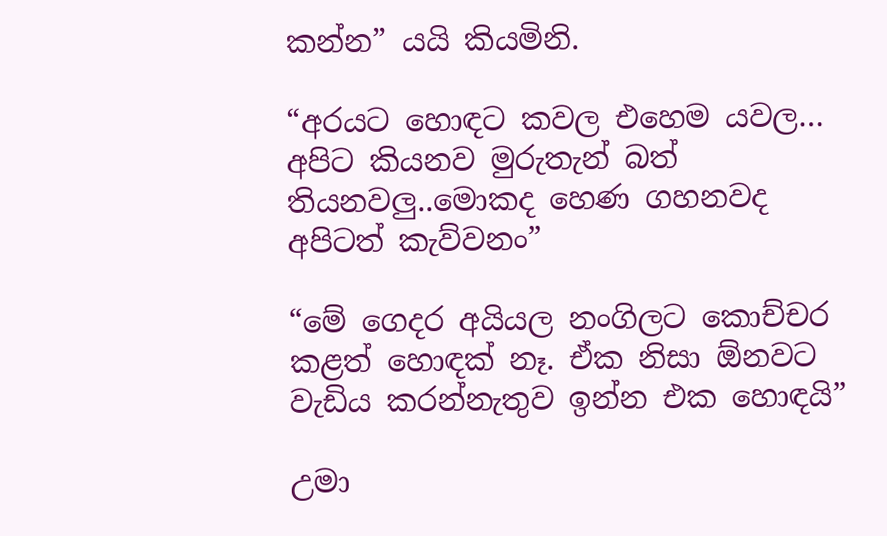කන්න” යයි කියමිනි.

“අරයට හොඳට කවල එහෙම යවල… අපිට කියනව මුරුතැන් බත් තියනවලු..මොකද හෙණ ගහනවද අපිටත් කැව්වනං”

“මේ ගෙදර අයියල නංගිලට කොච්චර කළත් හොඳක් නෑ. ඒක නිසා ඕනවට වැඩිය කරන්නැතුව ඉන්න එක හොඳයි”

උමා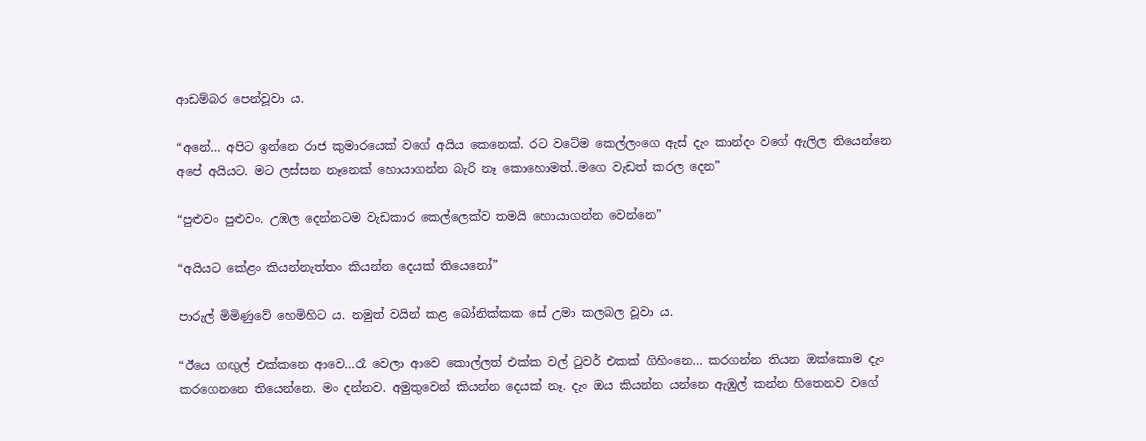ආඩම්බර පෙන්වූවා ය.

“අනේ… අපිට ඉන්නෙ රාජ කුමාරයෙක් වගේ අයිය කෙනෙක්. රට වටේම කෙල්ලංගෙ ඇස් දැං කාන්දං වගේ ඇලිල තියෙන්නෙ අපේ අයියට. මට ලස්සන නෑනෙක් හොයාගන්න බැරි නෑ කොහොමත්..මගෙ වැඩත් කරල දෙන”

“පුළුවං පුළුවං. උඹල දෙන්නටම වැඩකාර කෙල්ලෙක්ව තමයි හොයාගන්න වෙන්නෙ”

“අයියට කේළං කියන්නැත්තං කියන්න දෙයක් තියෙනෝ”

පාරුල් මිමිණුවේ හෙමිහිට ය. නමුත් වයින් කළ බෝනික්කක සේ උමා කලබල වූවා ය.

“ඊයෙ ගඟුල් එක්කනෙ ආවෙ…රෑ වෙලා ආවෙ කොල්ලත් එක්ක වල් ටුවර් එකක් ගිහිංනෙ… කරගන්න තියන ඔක්කොම දැං කරගෙනනෙ තියෙන්නෙ. මං දන්නව. අමුතුවෙන් කියන්න දෙයක් නෑ. දැං ඔය කියන්න යන්නෙ ඇඹුල් කන්න හිතෙනව වගේ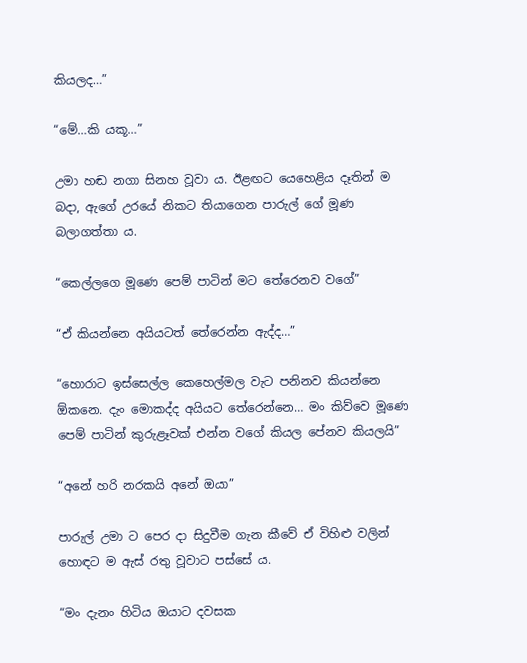කියලද…”

“මේ…කි යකූ…”

උමා හඬ නගා සිනහ වූවා ය. ඊළඟට යෙහෙළිය දෑතින් ම බදා, ඇගේ උරයේ නිකට තියාගෙන පාරුල් ගේ මූණ බලාගත්තා ය.

“කෙල්ලගෙ මූණෙ පෙම් පාටින් මට තේරෙනව වගේ”

“ඒ කියන්නෙ අයියටත් තේරෙන්න ඇද්ද…”

“හොරාට ඉස්සෙල්ල කෙහෙල්මල වැට පනිනව කියන්නෙ ඕකනෙ. දැං මොකද්ද අයියට තේරෙන්නෙ… මං කිව්වෙ මූණෙ පෙම් පාටින් කුරුළෑවක් එන්න වගේ කියල පේනව කියලයි”

“අනේ හරි නරකයි අනේ ඔයා”

පාරුල් උමා ට පෙර දා සිදුවීම ගැන කීවේ ඒ විහිළු වලින් හොඳට ම ඇස් රතු වූවාට පස්සේ ය.

“මං දැනං හිටිය ඔයාට දවසක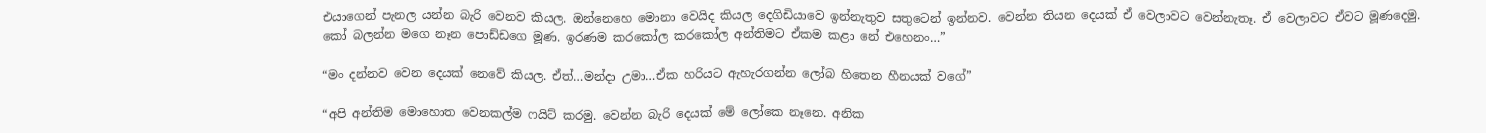එයාගෙන් පැනල යන්න බැරි වෙනව කියල. ඔන්නෙහෙ මොනා වෙයිද කියල දෙගිඩියාවෙ ඉන්නැතුව සතුටෙන් ඉන්නව. වෙන්න තියන දෙයක් ඒ වෙලාවට වෙන්නැතෑ. ඒ වෙලාවට ඒවට මූණදෙමු. කෝ බලන්න මගෙ නෑන පොඩ්ඩගෙ මූණ. ඉරණම කරකෝල කරකෝල අන්තිමට ඒකම කළා නේ එහෙනං…”

“මං දන්නව වෙන දෙයක් නෙවේ කියල. ඒත්…මන්දා උමා…ඒක හරියට ඇහැරගන්න ලෝබ හිතෙන හීනයක් වගේ”

“අපි අන්තිම මොහොත වෙනකල්ම ෆයිට් කරමු. වෙන්න බැරි දෙයක් මේ ලෝකෙ නෑනෙ. අනික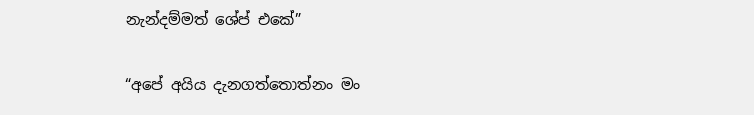නැන්දම්මත් ශේප් එකේ”

“අපේ අයිය දැනගත්තොත්නං මං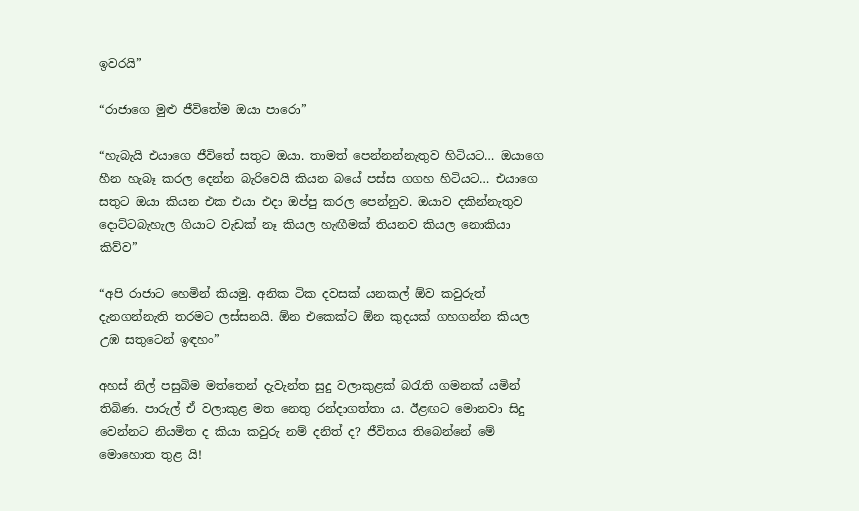ඉවරයි”

“රාජාගෙ මුළු ජීවිතේම ඔයා පාරො”

“හැබැයි එයාගෙ ජීවිතේ සතුට ඔයා. තාමත් පෙන්නන්නැතුව හිටියට… ඔයාගෙ හීන හැබෑ කරල දෙන්න බැරිවෙයි කියන බයේ පස්ස ගගහ හිටියට… එයාගෙ සතුට ඔයා කියන එක එයා එදා ඔප්පු කරල පෙන්නුව. ඔයාව දකින්නැතුව දොට්ටබැහැල ගියාට වැඩක් නෑ කියල හැඟීමක් තියනව කියල නොකියා කිව්ව”

“අපි රාජාට හෙමින් කියමු. අනික ටික දවසක් යනකල් ඕව කවුරුත් දැනගන්නැති තරමට ලස්සනයි. ඕන එකෙක්ට ඕන කුදයක් ගහගන්න කියල උඹ සතුටෙන් ඉඳහං”

අහස් නිල් පසුබිම මත්තෙන් දැවැන්ත සුදු වලාකුළක් බරැති ගමනක් යමින් තිබිණ. පාරුල් ඒ වලාකුළ මත නෙතු රන්දාගත්තා ය. ඊළඟට මොනවා සිදු වෙන්නට නියමිත ද කියා කවුරු නම් දනිත් ද? ජීවිතය තිබෙන්නේ මේ මොහොත තුළ යි!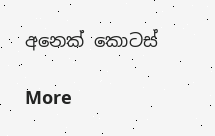අනෙක් කොටස්

More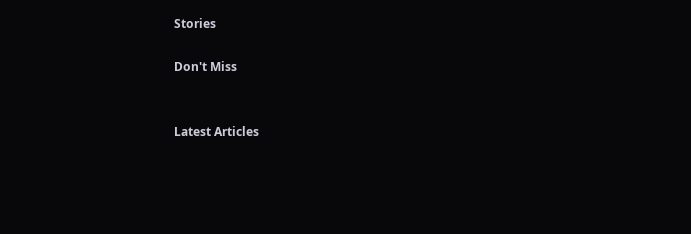Stories

Don't Miss


Latest Articles